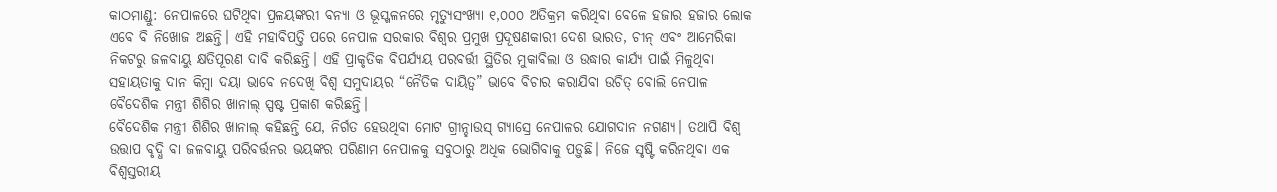କାଠମାଣ୍ଡୁ: ନେପାଳରେ ଘଟିଥିବା ପ୍ରଳୟଙ୍କରୀ ବନ୍ୟା ଓ ଭୂସ୍ଖଳନରେ ମୃତ୍ୟୁସଂଖ୍ୟା ୧,୦୦୦ ଅତିକ୍ରମ କରିଥିବା ବେଳେ ହଜାର ହଜାର ଲୋକ ଏବେ ବି ନିଖୋଜ ଅଛନ୍ତି। ଏହି ମହାବିପତ୍ତି ପରେ ନେପାଳ ସରକାର ବିଶ୍ୱର ପ୍ରମୁଖ ପ୍ରଦୂଷଣକାରୀ ଦେଶ ଭାରତ, ଚୀନ୍ ଏବଂ ଆମେରିକା ନିକଟରୁ ଜଳବାୟୁ କ୍ଷତିପୂରଣ ଦାବି କରିଛନ୍ତି। ଏହି ପ୍ରାକୃତିକ ବିପର୍ଯ୍ୟୟ ପରବର୍ତ୍ତୀ ସ୍ଥିତିର ମୁକାବିଲା ଓ ଉଦ୍ଧାର କାର୍ଯ୍ୟ ପାଇଁ ମିଳୁଥିବା ସହାୟତାକୁ ଦାନ କିମ୍ବା ଦୟା ଭାବେ ନଦେଖି ବିଶ୍ୱ ସମୁଦାୟର “ନୈତିକ ଦାୟିତ୍ୱ” ଭାବେ ବିଚାର କରାଯିବା ଉଚିତ୍ ବୋଲି ନେପାଳ ବୈଦେଶିକ ମନ୍ତ୍ରୀ ଶିଶିର ଖାନାଲ୍ ସ୍ପଷ୍ଟ ପ୍ରକାଶ କରିଛନ୍ତି।
ବୈଦେଶିକ ମନ୍ତ୍ରୀ ଶିଶିର ଖାନାଲ୍ କହିଛନ୍ତି ଯେ, ନିର୍ଗତ ହେଉଥିବା ମୋଟ ଗ୍ରୀନ୍ହାଉସ୍ ଗ୍ୟାସ୍ରେ ନେପାଳର ଯୋଗଦାନ ନଗଣ୍ୟ। ତଥାପି ବିଶ୍ୱ ଉତ୍ତାପ ବୃଦ୍ଧି ବା ଜଳବାୟୁ ପରିବର୍ତ୍ତନର ଭୟଙ୍କର ପରିଣାମ ନେପାଳକୁ ସବୁଠାରୁ ଅଧିକ ଭୋଗିବାକୁ ପଡ଼ୁଛି। ନିଜେ ସୃଷ୍ଟି କରିନଥିବା ଏକ ବିଶ୍ୱସ୍ତରୀୟ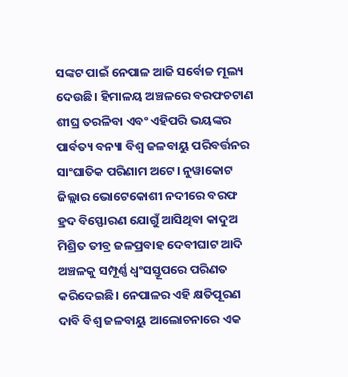ସଙ୍କଟ ପାଇଁ ନେପାଳ ଆଜି ସର୍ବୋଚ୍ଚ ମୂଲ୍ୟ ଦେଉଛି। ହିମାଳୟ ଅଞ୍ଚଳରେ ବରଫଚଟାଣ ଶୀଘ୍ର ତରଳିବା ଏବଂ ଏହିପରି ଭୟଙ୍କର ପାର୍ବତ୍ୟ ବନ୍ୟା ବିଶ୍ୱ ଜଳବାୟୁ ପରିବର୍ତ୍ତନର ସାଂଘାତିକ ପରିଣାମ ଅଟେ। ନୁୱାକୋଟ ଜିଲ୍ଲାର ଭୋଟେକୋଶୀ ନଦୀରେ ବରଫ ହ୍ରଦ ବିସ୍ଫୋରଣ ଯୋଗୁଁ ଆସିଥିବା କାଦୁଅ ମିଶ୍ରିତ ତୀବ୍ର ଜଳପ୍ରବାହ ଦେବୀଘାଟ ଆଦି ଅଞ୍ଚଳକୁ ସମ୍ପୂର୍ଣ୍ଣ ଧ୍ୱଂସସ୍ତୂପରେ ପରିଣତ କରିଦେଇଛି। ନେପାଳର ଏହି କ୍ଷତିପୂରଣ ଦାବି ବିଶ୍ୱ ଜଳବାୟୁ ଆଲୋଚନାରେ ଏକ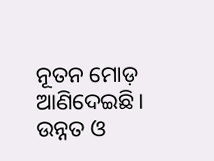ନୂତନ ମୋଡ଼ ଆଣିଦେଇଛି। ଉନ୍ନତ ଓ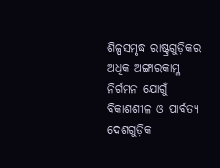ଶିଳ୍ପସମୃଦ୍ଧ ରାଷ୍ଟ୍ରଗୁଡ଼ିକର ଅଧିକ ଅଙ୍ଗାରକାମ୍ଳ ନିର୍ଗମନ ଯୋଗୁଁ ବିକାଶଶୀଳ ଓ ପାର୍ବତ୍ୟ ଦେଶଗୁଡ଼ିକ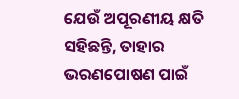ଯେଉଁ ଅପୂରଣୀୟ କ୍ଷତି ସହିଛନ୍ତି, ତାହାର ଭରଣପୋଷଣ ପାଇଁ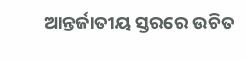ଆନ୍ତର୍ଜାତୀୟ ସ୍ତରରେ ଉଚିତ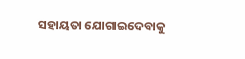ସହାୟତା ଯୋଗାଇଦେବାକୁ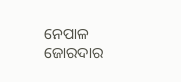ନେପାଳ ଜୋରଦାର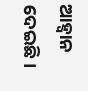ଆହ୍ୱାନ ଦେଇଛି।